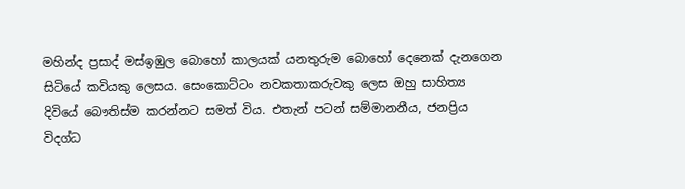මහින්ද ප්‍රසාද් මස්ඉඹුල බොහෝ කාලයක් යනතුරුම බොහෝ දෙනෙක් දැනගෙන සිටියේ කවියකු ලෙසය. සෙංකොට්ටං නවකතාකරුවකු ලෙස ඔහු සාහිත්‍ය දිවියේ බෞතිස්ම කරන්නට සමත් විය. එතැන් පටන් සම්මානනීය, ජනප්‍රිය විදග්ධ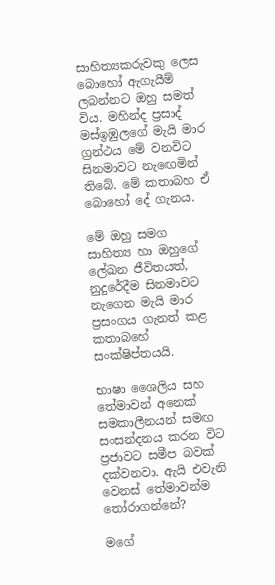සාහිත්‍යකරුවකු ලෙස බොහෝ ඇගැයීම් ලබන්නට ඔහු සමත් විය. මහින්ද ප්‍රසාද් මස්ඉඹුලගේ මැයි මාර ග්‍රන්ථය මේ වනවිට සිනමාවට නැඟෙමින් තිබේ. මේ කතාබහ ඒ බොහෝ දේ ගැනය.

මේ ඔහු සමග සාහිත්‍ය හා ඔහුගේ ලේඛන ජීවිතයත්, නුදුරේදීම සිනමාවට නැගෙන මැයි මාර ප්‍රසංගය ගැනත් කළ කතාබහේ සංක්ෂිප්තයයි.

භාෂා ශෛලිය සහ තේමාවන් අනෙක් සමකාලීනයන් සමඟ සංසන්දනය කරන විට ප්‍රජාවට සමීප බවක් දක්වනවා. ඇයි එවැනි වෙනස් තේමාවන්ම තෝරාගන්නේ?

මගේ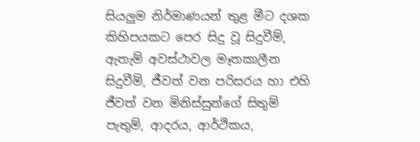සියලුම නිර්මාණයන් තුළ මීට දශක කිහිපයකට පෙර සිදු වූ සිදුවීම්, ඇතැම් අවස්ථාවල මෑතකාලීන සිදුවීම්, ජීවත් වන පරිසරය හා එහි ජීවත් වන මිනිස්සුන්ගේ සිතුම් පැතුම්, ආදරය, ආර්ථිකය,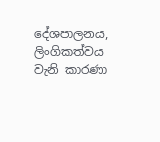දේශපාලනය, ලිංගිකත්වය වැනි කාරණා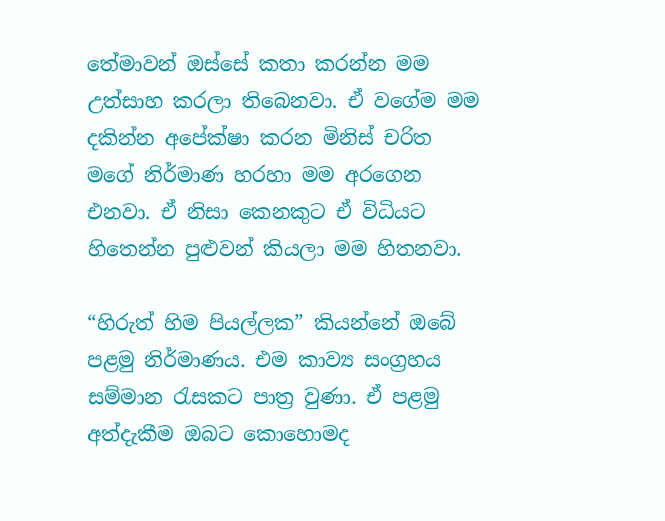තේමාවන් ඔස්සේ කතා කරන්න මම උත්සාහ කරලා තිබෙනවා. ඒ වගේම මම දකින්න අපේක්ෂා කරන මිනිස් චරිත මගේ නිර්මාණ හරහා මම අරගෙන එනවා. ඒ නිසා කෙනකුට ඒ විධියට හිතෙන්න පුළුවන් කියලා මම හිතනවා.

“හිරුත් හිම පියල්ලක” කියන්නේ ඔබේ පළමු නිර්මාණය. එම කාව්‍ය සංග්‍රහය සම්මාන රැසකට පාත්‍ර වුණා. ඒ පළමු අත්දැකීම ඔබට කොහොමද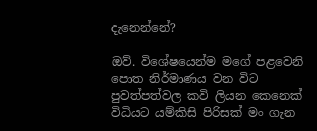දැනෙන්නේ?

ඔව්. විශේෂයෙන්ම මගේ පළවෙනි පොත නිර්මාණය වන විට පුවත්පත්වල කවි ලියන කෙනෙක් විධියට යම්කිසි පිරිසක් මං ගැන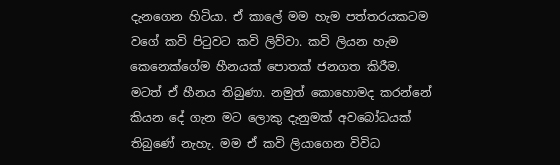දැනගෙන හිටියා. ඒ කාලේ මම හැම පත්තරයකටම වගේ කවි පිටුවට කවි ලිව්වා. කවි ලියන හැම කෙනෙක්ගේම හීනයක් පොතක් ජනගත කිරීම. මටත් ඒ හීනය තිබුණා. නමුත් කොහොමද කරන්නේ කියන දේ ගැන මට ලොකු දැනුමක් අවබෝධයක් තිබුණේ නැහැ. මම ඒ කවි ලියාගෙන විවිධ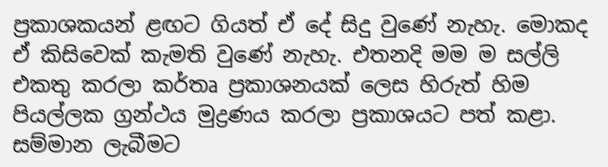ප්‍රකාශකයන් ළඟට ගියත් ඒ දේ සිදු වුණේ නැහැ. මොකද ඒ කිසිවෙක් කැමති වුණේ නැහැ. එතනදි මම ම සල්ලි එකතු කරලා කර්තෘ ප්‍රකාශනයක් ලෙස හිරුත් හිම පියල්ලක ග්‍රන්ථය මුද්‍රණය කරලා ප්‍රකාශයට පත් කළා. සම්මාන ලැබීමට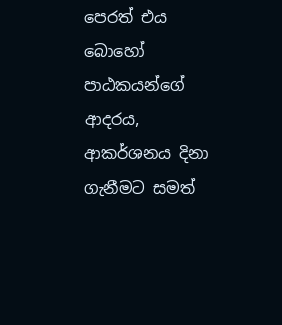පෙරත් එය බොහෝ පාඨකයන්ගේ ආදරය, ආකර්ශනය දිනා ගැනීමට සමත්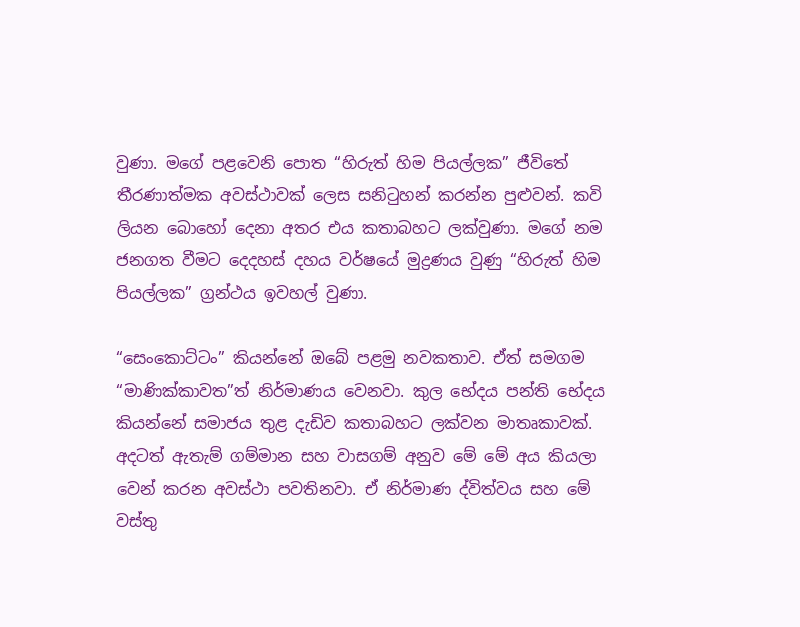වුණා. මගේ පළවෙනි පොත “හිරුත් හිම පියල්ලක” ජීවිතේ තීරණාත්මක අවස්ථාවක් ලෙස සනිටුහන් කරන්න පුළුවන්. කවි ලියන බොහෝ දෙනා අතර එය කතාබහට ලක්වුණා. මගේ නම ජනගත වීමට දෙදහස් දහය වර්ෂයේ මුද්‍රණය වුණු “හිරුත් හිම පියල්ලක” ග්‍රන්ථය ඉවහල් වුණා.

“සෙංකොට්ටං” කියන්නේ ඔබේ පළමු නවකතාව. ඒත් සමගම “මාණික්කාවත”ත් නිර්මාණය වෙනවා. කුල භේදය පන්ති භේදය කියන්නේ සමාජය තුළ දැඩිව කතාබහට ලක්වන මාතෘකාවක්. අදටත් ඇතැම් ගම්මාන සහ වාසගම් අනුව මේ මේ අය කියලා වෙන් කරන අවස්ථා පවතිනවා. ඒ නිර්මාණ ද්විත්වය සහ මේ වස්තු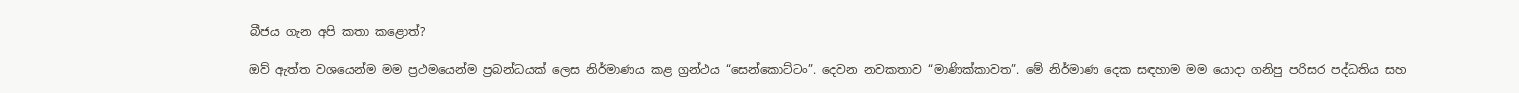බීජය ගැන අපි කතා කළොත්?

ඔව් ඇත්ත වශයෙන්ම මම ප්‍රථමයෙන්ම ප්‍රබන්ධයක් ලෙස නිර්මාණය කළ ග්‍රන්ථය “සෙන්කොට්ටං”. දෙවන නවකතාව “මාණික්කාවත”. මේ නිර්මාණ දෙක සඳහාම මම යොදා ගනිපු පරිසර පද්ධතිය සහ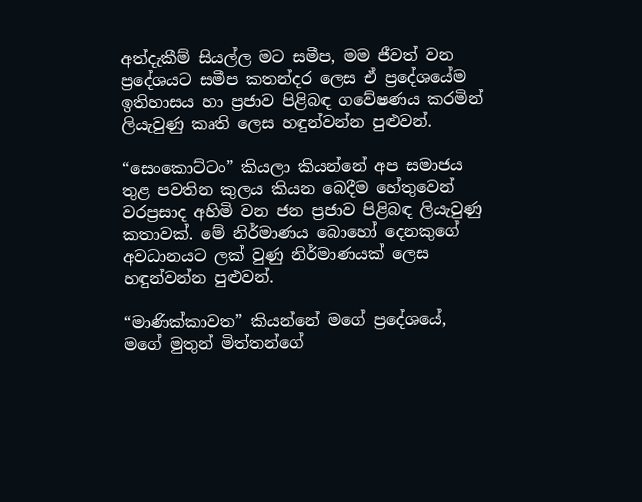අත්දැකීම් සියල්ල මට සමීප, මම ජීවත් වන ප්‍රදේශයට සමීප කතන්දර ලෙස ඒ ප්‍රදේශයේම ඉතිහාසය හා ප්‍රජාව පිළිබඳ ගවේෂණය කරමින් ලියැවුණු කෘති ලෙස හඳුන්වන්න පුළුවන්.

“සෙංකොට්ටං” කියලා කියන්නේ අප සමාජය තුළ පවතින කුලය කියන බෙදීම හේතුවෙන් වරප්‍රසාද අහිමි වන ජන ප්‍රජාව පිළිබඳ ලියැවුණු කතාවක්. මේ නිර්මාණය බොහෝ දෙනකුගේ අවධානයට ලක් වුණු නිර්මාණයක් ලෙස හඳුන්වන්න පුළුවන්.

“මාණික්කාවත” කියන්නේ මගේ ප්‍රදේශයේ, මගේ මුතුන් මිත්තන්ගේ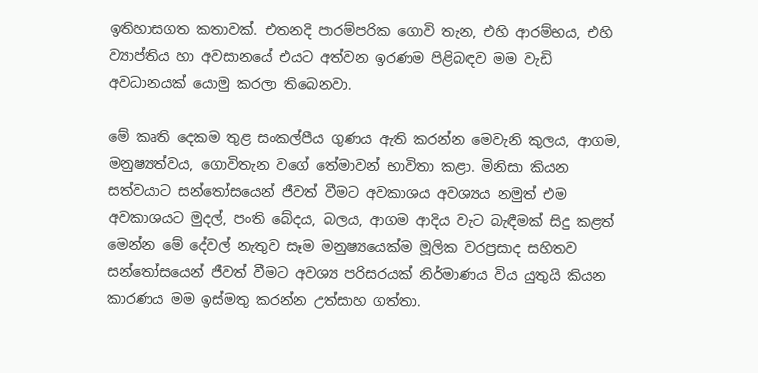ඉතිහාසගත කතාවක්. එතනදි පාරම්පරික ගොවි තැන, එහි ආරම්භය, එහි ව්‍යාප්තිය හා අවසානයේ එයට අත්වන ඉරණම පිළිබඳව මම වැඩි අවධානයක් යොමු කරලා තිබෙනවා.

මේ කෘති දෙකම තුළ සංකල්පීය ගුණය ඇති කරන්න මෙවැනි කුලය, ආගම, මනුෂ්‍යත්වය, ගොවිතැන වගේ තේමාවන් භාවිතා කළා. මිනිසා කියන සත්වයාට සන්තෝසයෙන් ජීවත් වීමට අවකාශය අවශ්‍යය නමුත් එම අවකාශයට මුදල්, පංති බේදය, බලය, ආගම ආදිය වැට බැඳීමක් සිදු කළත් මෙන්න මේ දේවල් නැතුව සෑම මනුෂ්‍යයෙක්ම මූලික වරප්‍රසාද සහිතව සන්තෝසයෙන් ජීවත් වීමට අවශ්‍ය පරිසරයක් නිර්මාණය විය යුතුයි කියන කාරණය මම ඉස්මතු කරන්න උත්සාහ ගත්තා.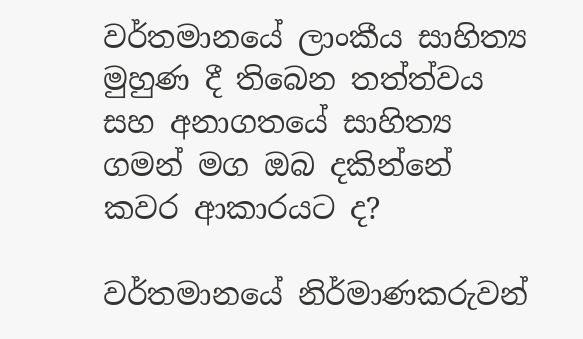වර්තමානයේ ලාංකීය සාහිත්‍ය මුහුණ දී තිබෙන තත්ත්වය සහ අනාගතයේ සාහිත්‍ය ගමන් මග ඔබ දකින්නේ කවර ආකාරයට ද?

වර්තමානයේ නිර්මාණකරුවන්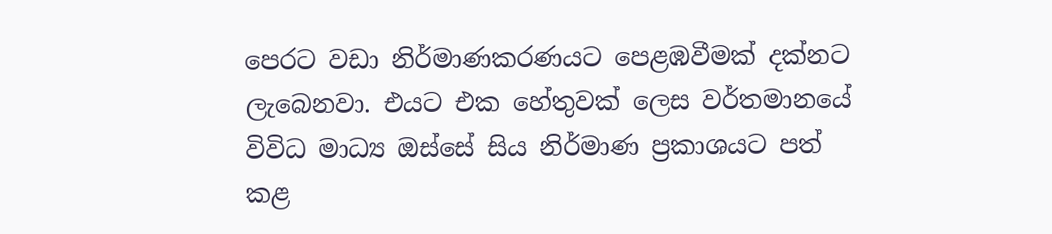පෙරට වඩා නිර්මාණකරණයට පෙළඹවීමක් දක්නට ලැබෙනවා. එයට එක හේතුවක් ලෙස වර්තමානයේ විවිධ මාධ්‍ය ඔස්සේ සිය නිර්මාණ ප්‍රකාශයට පත් කළ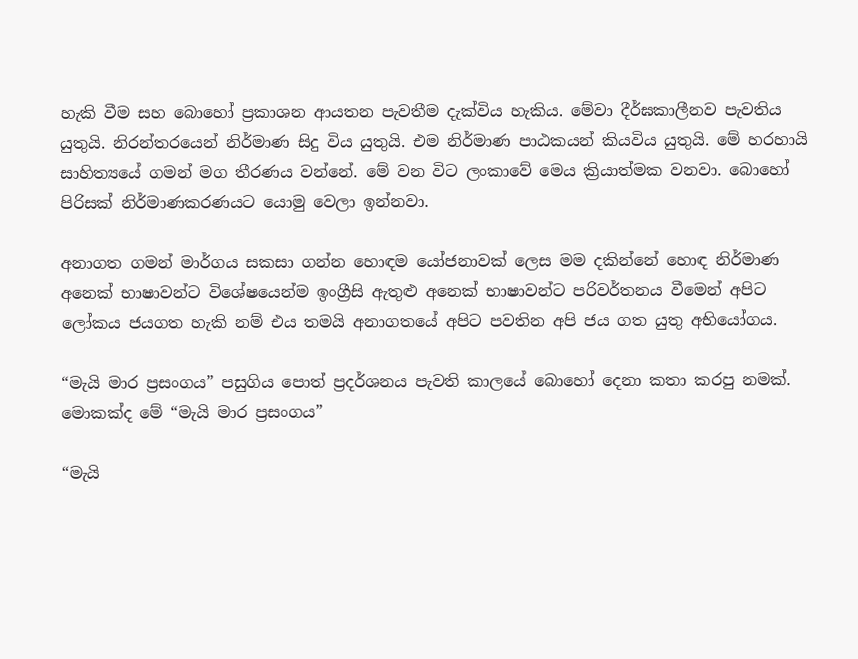හැකි වීම සහ බොහෝ ප්‍රකාශන ආයතන පැවතීම දැක්විය හැකිය. මේවා දීර්ඝකාලීනව පැවතිය යුතුයි. නිරන්තරයෙන් නිර්මාණ සිදු විය යුතුයි. එම නිර්මාණ පාඨකයන් කියවිය යුතුයි. මේ හරහායි සාහිත්‍යයේ ගමන් මග තීරණය වන්නේ. මේ වන විට ලංකාවේ මෙය ක්‍රියාත්මක වනවා. බොහෝ පිරිසක් නිර්මාණකරණයට යොමු වෙලා ඉන්නවා.

අනාගත ගමන් මාර්ගය සකසා ගන්න හොඳම යෝජනාවක් ලෙස මම දකින්නේ හොඳ නිර්මාණ අනෙක් භාෂාවන්ට විශේෂයෙන්ම ඉංග්‍රීසි ඇතුළු අනෙක් භාෂාවන්ට පරිවර්තනය වීමෙන් අපිට ලෝකය ජයගත හැකි නම් එය තමයි අනාගතයේ අපිට පවතින අපි ජය ගත යුතු අභියෝගය.

“මැයි මාර ප්‍රසංගය” පසුගිය පොත් ප්‍රදර්ශනය පැවති කාලයේ බොහෝ දෙනා කතා කරපු නමක්. මොකක්ද මේ “මැයි මාර ප්‍රසංගය”

“මැයි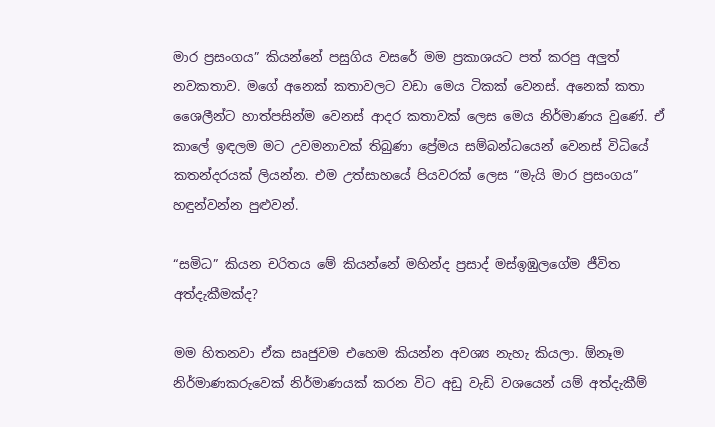මාර ප්‍රසංගය” කියන්නේ පසුගිය වසරේ මම ප්‍රකාශයට පත් කරපු අලුත් නවකතාව. මගේ අනෙක් කතාවලට වඩා මෙය ටිකක් වෙනස්. අනෙක් කතා ශෛලීන්ට හාත්පසින්ම වෙනස් ආදර කතාවක් ලෙස මෙය නිර්මාණය වුණේ. ඒ කාලේ ඉඳලම මට උවමනාවක් තිබුණා ප්‍රේමය සම්බන්ධයෙන් වෙනස් විධියේ කතන්දරයක් ලියන්න. එම උත්සාහයේ පියවරක් ලෙස “මැයි මාර ප්‍රසංගය” හඳුන්වන්න පුළුවන්.

“සමිධ” කියන චරිතය මේ කියන්නේ මහින්ද ප්‍රසාද් මස්ඉඹුලගේම ජීවිත අත්දැකීමක්ද?

මම හිතනවා ඒක සෘජුවම එහෙම කියන්න අවශ්‍ය නැහැ කියලා. ඕනෑම නිර්මාණකරුවෙක් නිර්මාණයක් කරන විට අඩු වැඩි වශයෙන් යම් අත්දැකීම්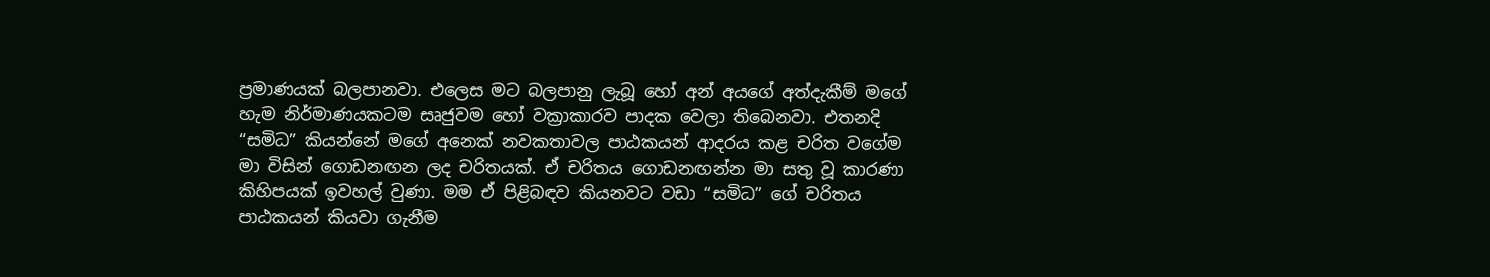ප්‍රමාණයක් බලපානවා. එලෙස මට බලපානු ලැබූ හෝ අන් අයගේ අත්දැකීම් මගේ හැම නිර්මාණයකටම සෘජුවම හෝ වක්‍රාකාරව පාදක වෙලා තිබෙනවා. එතනදි “සමිධ” කියන්නේ මගේ අනෙක් නවකතාවල පාඨකයන් ආදරය කළ චරිත වගේම මා විසින් ගොඩනඟන ලද චරිතයක්. ඒ චරිතය ගොඩනඟන්න මා සතු වූ කාරණා කිහිපයක් ඉවහල් වුණා. මම ඒ පිළිබඳව කියනවට වඩා “සමිධ” ගේ චරිතය පාඨකයන් කියවා ගැනීම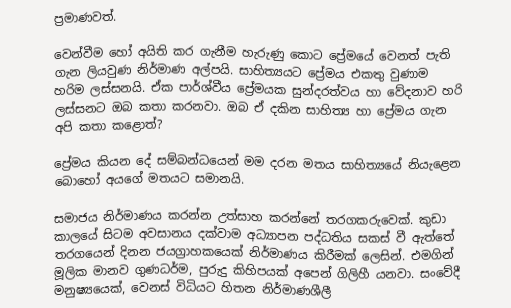ප්‍රමාණවත්.

වෙන්වීම හෝ අයිති කර ගැනීම හැරුණු කොට ප්‍රේමයේ වෙනත් පැති ගැන ලියවුණ නිර්මාණ අල්පයි. සාහිත්‍යයට ප්‍රේමය එකතු වුණාම හරිම ලස්සනයි. ඒක පාර්ශ්වීය ප්‍රේමයක සුන්දරත්වය හා වේදනාව හරි ලස්සනට ඔබ කතා කරනවා. ඔබ ඒ දකින සාහිත්‍ය හා ප්‍රේමය ගැන අපි කතා කළොත්?

ප්‍රේමය කියන දේ සම්බන්ධයෙන් මම දරන මතය සාහිත්‍යයේ නියැළෙන බොහෝ අයගේ මතයට සමානයි.

සමාජය නිර්මාණය කරන්න උත්සාහ කරන්නේ තරගකරුවෙක්. කුඩා කාලයේ සිටම අවසානය දක්වාම අධ්‍යාපන පද්ධතිය සකස් වී ඇත්තේ තරගයෙන් දිනන ජයග්‍රාහකයෙක් නිර්මාණය කිරීමක් ලෙසින්. එමගින් මූලික මානව ගුණධර්ම, පුරුදු කිහිපයක් අපෙන් ගිලිහී යනවා. සංවේදී මනුෂ්‍යයෙක්, වෙනස් විධියට හිතන නිර්මාණශීලී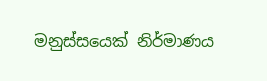මනුස්සයෙක් නිර්මාණය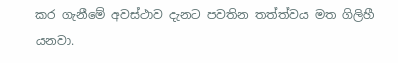කර ගැනීමේ අවස්ථාව දැනට පවතින තත්ත්වය මත ගිලිහී යනවා.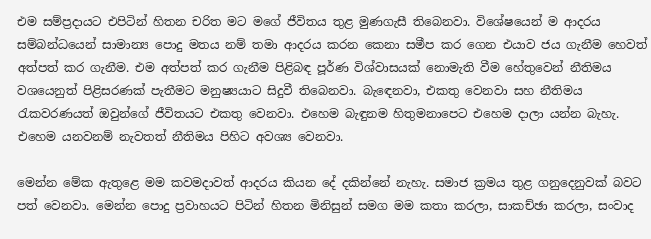එම සම්ප්‍රදායට එපිටින් හිතන චරිත මට මගේ ජීවිතය තුළ මුණගැසී තිබෙනවා. විශේෂයෙන් ම ආදරය සම්බන්ධයෙන් සාමාන්‍ය පොදු මතය නම් තමා ආදරය කරන කෙනා සමීප කර ගෙන එයාව ජය ගැනීම හෙවත් අත්පත් කර ගැනීම. එම අත්පත් කර ගැනීම පිළිබඳ පූර්ණ විශ්වාසයක් නොමැති වීම හේතුවෙන් නීතිමය වශයෙනුත් පිළිසරණක් පැතීමට මනුෂ්‍යයාට සිදුවී තිබෙනවා. බැඳෙනවා, එකතු වෙනවා සහ නීතිමය රැකවරණයත් ඔවුන්ගේ ජීවිතයට එකතු වෙනවා. එහෙම බැඳුනම හිතුමනාපෙට එහෙම දාලා යන්න බැහැ. එහෙම යනවනම් නැවතත් නීතිමය පිහිට අවශ්‍ය වෙනවා.

මෙන්න මේක ඇතුළෙ මම කවමදාවත් ආදරය කියන දේ දකින්නේ නැහැ. සමාජ ක්‍රමය තුළ ගනුදෙනුවක් බවට පත් වෙනවා. මෙන්න පොදු ප්‍රවාහයට පිටින් හිතන මිනිසුන් සමග මම කතා කරලා, සාකච්ඡා කරලා, සංවාද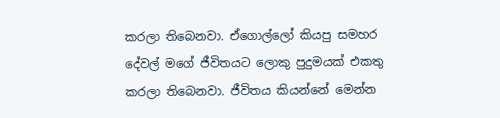කරලා තිබෙනවා. ඒගොල්ලෝ කියපු සමහර දේවල් මගේ ජීවිතයට ලොකු පුදුමයක් එකතු කරලා තිබෙනවා. ජීවිතය කියන්නේ මෙන්න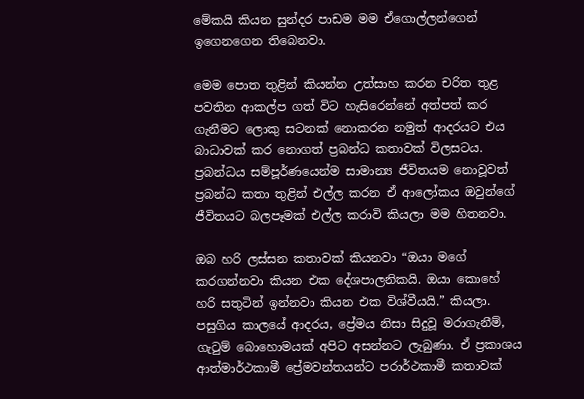මේකයි කියන සුන්දර පාඩම මම ඒගොල්ලන්ගෙන් ඉගෙනගෙන තිබෙනවා.

මෙම පොත තුළින් කියන්න උත්සාහ කරන චරිත තුළ පවතින ආකල්ප ගත් විට හැසිරෙන්නේ අත්පත් කර ගැනීමට ලොකු සටනක් නොකරන නමුත් ආදරයට එය බාධාවක් කර නොගත් ප්‍රබන්ධ කතාවක් විලසටය. ප්‍රබන්ධය සම්පූර්ණයෙන්ම සාමාන්‍ය ජීවිතයම නොවූවත් ප්‍රබන්ධ කතා තුළින් එල්ල කරන ඒ ආලෝකය ඔවුන්ගේ ජීවිතයට බලපෑමක් එල්ල කරාවි කියලා මම හිතනවා.

ඔබ හරි ලස්සන කතාවක් කියනවා “ඔයා මගේ කරගන්නවා කියන එක දේශපාලනිකයි. ඔයා කොහේ හරි සතුටින් ඉන්නවා කියන එක විශ්වීයයි.” කියලා. පසුගිය කාලයේ ආදරය, ප්‍රේමය නිසා සිදුවූ මරාගැනීම්, ගැටුම් බොහොමයක් අපිට අසන්නට ලැබුණා. ඒ ප්‍රකාශය ආත්මාර්ථකාමී ප්‍රේමවන්තයන්ට පරාර්ථකාමී කතාවක්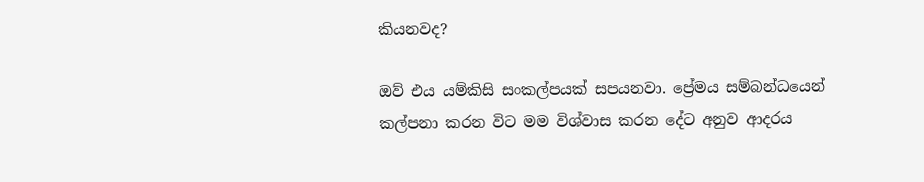කියනවද?

ඔව් එය යම්කිසි සංකල්පයක් සපයනවා. ප්‍රේමය සම්බන්ධයෙන් කල්පනා කරන විට මම විශ්වාස කරන දේට අනුව ආදරය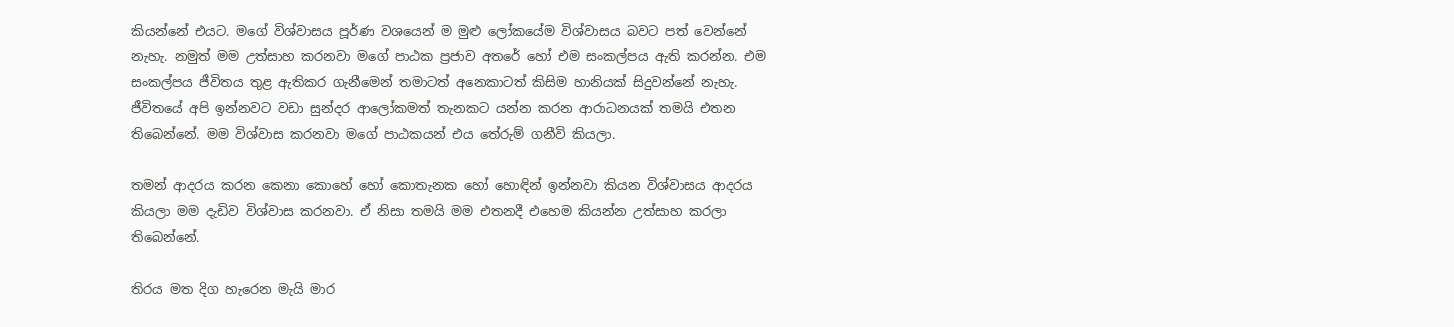කියන්නේ එයට. මගේ විශ්වාසය පූර්ණ වශයෙන් ම මුළු ලෝකයේම විශ්වාසය බවට පත් වෙන්නේ නැහැ. නමුත් මම උත්සාහ කරනවා මගේ පාඨක ප්‍රජාව අතරේ හෝ එම සංකල්පය ඇති කරන්න. එම සංකල්පය ජීවිතය තුළ ඇතිකර ගැනීමෙන් තමාටත් අනෙකාටත් කිසිම හානියක් සිදුවන්නේ නැහැ. ජීවිතයේ අපි ඉන්නවට වඩා සුන්දර ආලෝකමත් තැනකට යන්න කරන ආරාධනයක් තමයි එතන තිබෙන්නේ. මම විශ්වාස කරනවා මගේ පාඨකයන් එය තේරුම් ගනීවි කියලා.

තමන් ආදරය කරන කෙනා කොහේ හෝ කොතැනක හෝ හොඳින් ඉන්නවා කියන විශ්වාසය ආදරය කියලා මම දැඩිව විශ්වාස කරනවා. ඒ නිසා තමයි මම එතනදී එහෙම කියන්න උත්සාහ කරලා තිබෙන්නේ.

තිරය මත දිග හැරෙන මැයි මාර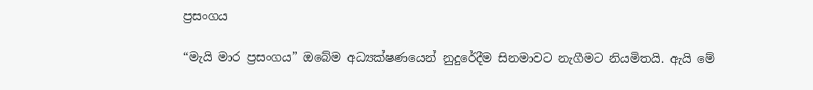ප්‍රසංගය

“මැයි මාර ප්‍රසංගය” ඔබේම අධ්‍යක්ෂණයෙන් නුදුරේදීම සිනමාවට නැගීමට නියමිතයි. ඇයි මේ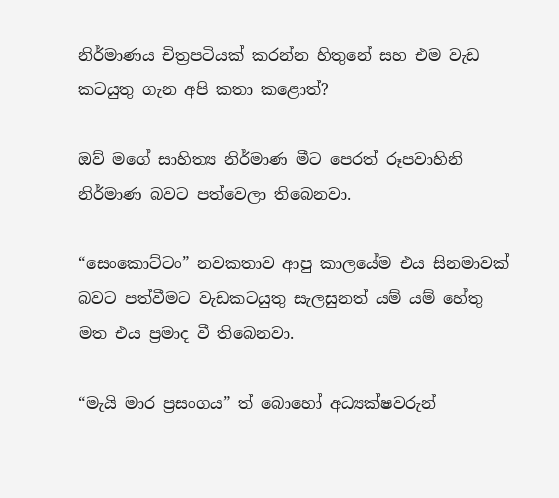නිර්මාණය චිත්‍රපටියක් කරන්න හිතුනේ සහ එම වැඩ කටයුතු ගැන අපි කතා කළොත්?

ඔව් මගේ සාහිත්‍ය නිර්මාණ මීට පෙරත් රූපවාහිනි නිර්මාණ බවට පත්වෙලා තිබෙනවා.

“සෙංකොට්ටං” නවකතාව ආපු කාලයේම එය සිනමාවක් බවට පත්වීමට වැඩකටයුතු සැලසුනත් යම් යම් හේතු මත එය ප්‍රමාද වී තිබෙනවා.

“මැයි මාර ප්‍රසංගය” ත් බොහෝ අධ්‍යක්ෂවරුන්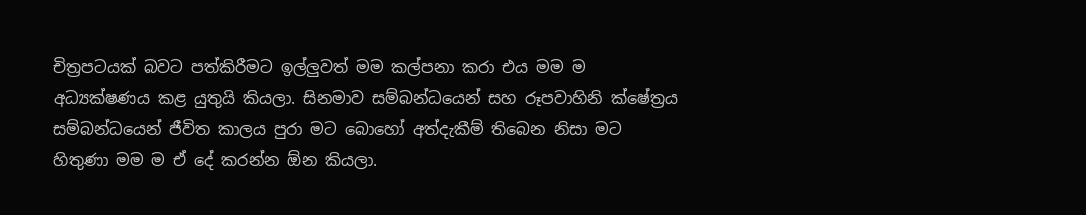චිත්‍රපටයක් බවට පත්කිරීමට ඉල්ලුවත් මම කල්පනා කරා එය මම ම අධ්‍යක්ෂණය කළ යුතුයි කියලා. සිනමාව සම්බන්ධයෙන් සහ රූපවාහිනි ක්ෂේත්‍රය සම්බන්ධයෙන් ජීවිත කාලය පුරා මට බොහෝ අත්දැකීම් තිබෙන නිසා මට හිතුණා මම ම ඒ දේ කරන්න ඕන කියලා.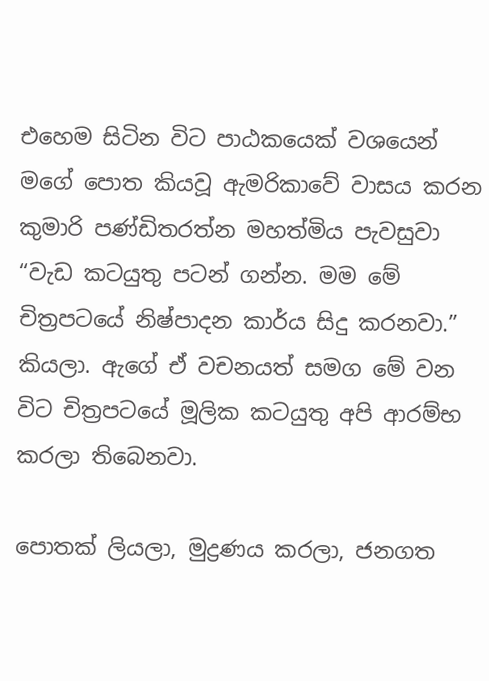එහෙම සිටින විට පාඨකයෙක් වශයෙන් මගේ පොත කියවූ ඇමරිකාවේ වාසය කරන කුමාරි පණ්ඩිතරත්න මහත්මිය පැවසුවා “වැඩ කටයුතු පටන් ගන්න. මම මේ චිත්‍රපටයේ නිෂ්පාදන කාර්ය සිදු කරනවා.” කියලා. ඇගේ ඒ වචනයත් සමග මේ වන විට චිත්‍රපටයේ මූලික කටයුතු අපි ආරම්භ කරලා තිබෙනවා.

පොතක් ලියලා, මුද්‍රණය කරලා, ජනගත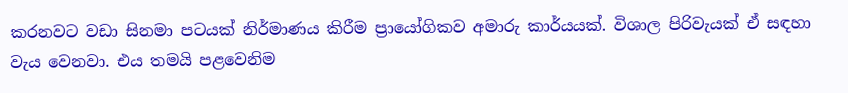කරනවට වඩා සිනමා පටයක් නිර්මාණය කිරීම ප්‍රායෝගිකව අමාරු කාර්යයක්. විශාල පිරිවැයක් ඒ සඳහා වැය වෙනවා. එය තමයි පළවෙනිම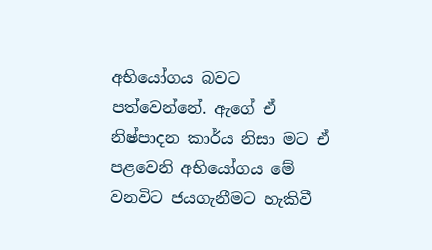අභියෝගය බවට පත්වෙන්නේ. ඇගේ ඒ නිෂ්පාදන කාර්ය නිසා මට ඒ පළවෙනි අභියෝගය මේ වනවිට ජයගැනීමට හැකිවී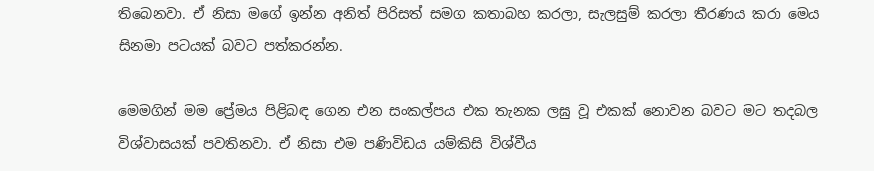තිබෙනවා. ඒ නිසා මගේ ඉන්න අනිත් පිරිසත් සමග කතාබහ කරලා, සැලසුම් කරලා තීරණය කරා මෙය සිනමා පටයක් බවට පත්කරන්න.

මෙමගින් මම ප්‍රේමය පිළිබඳ ගෙන එන සංකල්පය එක තැනක ලඝු වූ එකක් නොවන බවට මට තදබල විශ්වාසයක් පවතිනවා. ඒ නිසා එම පණිවිඩය යම්කිසි විශ්වීය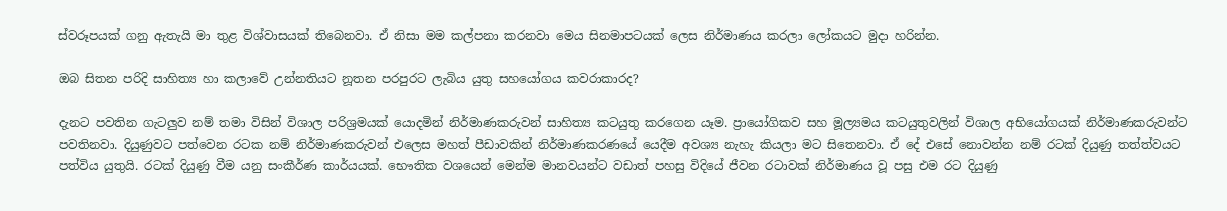ස්වරූපයක් ගනු ඇතැයි මා තුළ විශ්වාසයක් තිබෙනවා. ඒ නිසා මම කල්පනා කරනවා මෙය සිනමාපටයක් ලෙස නිර්මාණය කරලා ලෝකයට මුදා හරින්න.

ඔබ සිතන පරිදි සාහිත්‍ය හා කලාවේ උන්නතියට නූතන පරපුරට ලැබිය යුතු සහයෝගය කවරාකාරද?

දැනට පවතින ගැටලුව නම් තමා විසින් විශාල පරිශ්‍රමයක් යොදමින් නිර්මාණකරුවන් සාහිත්‍ය කටයුතු කරගෙන යෑම. ප්‍රායෝගිකව සහ මූල්‍යමය කටයුතුවලින් විශාල අභියෝගයක් නිර්මාණකරුවන්ට පවතිනවා. දියුණුවට පත්වෙන රටක නම් නිර්මාණකරුවන් එලෙස මහත් පීඩාවකින් නිර්මාණකරණයේ යෙදීම අවශ්‍ය නැහැ කියලා මට සිතෙනවා. ඒ දේ එසේ නොවන්න නම් රටක් දියුණු තත්ත්වයට පත්විය යුතුයි. රටක් දියුණු වීම යනු සංකීර්ණ කාර්යයක්. භෞතික වශයෙන් මෙන්ම මානවයන්ට වඩාත් පහසු විදියේ ජීවන රටාවක් නිර්මාණය වූ පසු එම රට දියුණු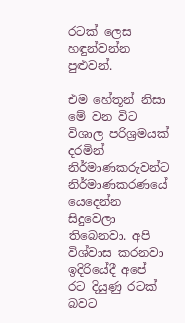රටක් ලෙස හඳුන්වන්න පුළුවන්.

එම හේතූන් නිසා මේ වන විට විශාල පරිශ්‍රමයක් දරමින් නිර්මාණකරුවන්ට නිර්මාණකරණයේ යෙදෙන්න සිදුවෙලා තිබෙනවා. අපි විශ්වාස කරනවා ඉදිරියේදී අපේ රට දියුණු රටක් බවට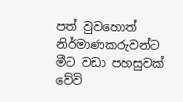පත් වුවහොත් නිර්මාණකරුවන්ට මීට වඩා පහසුවක් වේවි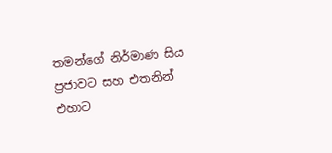තමන්ගේ නිර්මාණ සිය ප්‍රජාවට සහ එතනින් එහාට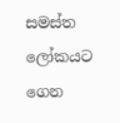සමස්ත ලෝකයට ගෙන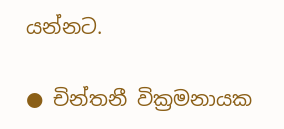යන්නට.

● චින්තනී වික්‍රමනායක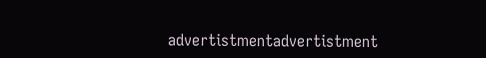advertistmentadvertistment